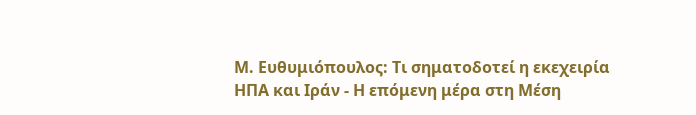Μ. Ευθυμιόπουλος: Τι σηματοδοτεί η εκεχειρία ΗΠΑ και Ιράν - Η επόμενη μέρα στη Μέση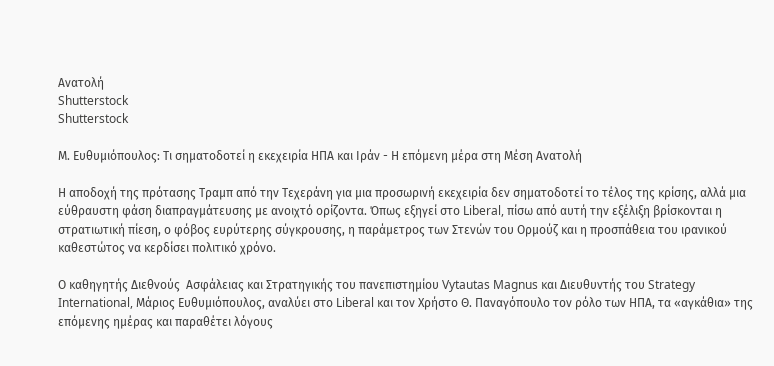Ανατολή
Shutterstock
Shutterstock

Μ. Ευθυμιόπουλος: Τι σηματοδοτεί η εκεχειρία ΗΠΑ και Ιράν - Η επόμενη μέρα στη Μέση Ανατολή

Η αποδοχή της πρότασης Τραμπ από την Τεχεράνη για μια προσωρινή εκεχειρία δεν σηματοδοτεί το τέλος της κρίσης, αλλά μια εύθραυστη φάση διαπραγμάτευσης με ανοιχτό ορίζοντα. Όπως εξηγεί στο Liberal, πίσω από αυτή την εξέλιξη βρίσκονται η στρατιωτική πίεση, ο φόβος ευρύτερης σύγκρουσης, η παράμετρος των Στενών του Ορμούζ και η προσπάθεια του ιρανικού καθεστώτος να κερδίσει πολιτικό χρόνο.

Ο καθηγητής Διεθνούς  Ασφάλειας και Στρατηγικής του πανεπιστημίου Vytautas Magnus και Διευθυντής του Strategy International, Μάριος Ευθυμιόπουλος, αναλύει στο Liberal και τον Χρήστο Θ. Παναγόπουλο τον ρόλο των ΗΠΑ, τα «αγκάθια» της επόμενης ημέρας και παραθέτει λόγους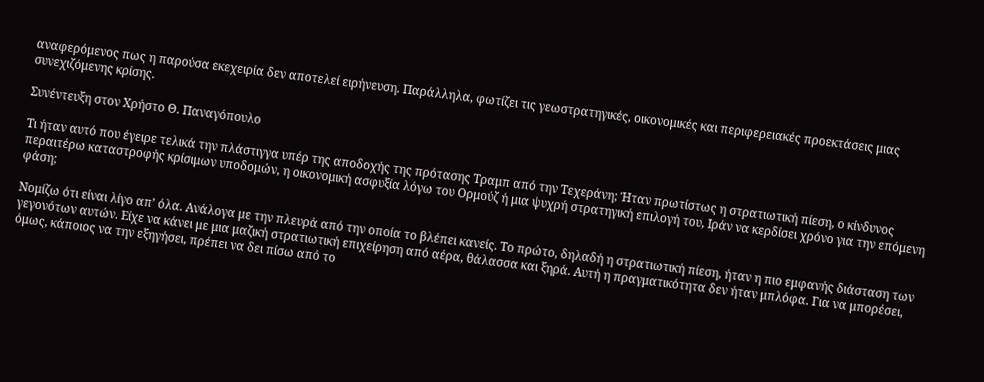αναφερόμενος πως η παρούσα εκεχειρία δεν αποτελεί ειρήνευση. Παράλληλα, φωτίζει τις γεωστρατηγικές, οικονομικές και περιφερειακές προεκτάσεις μιας συνεχιζόμενης κρίσης.

Συνέντευξη στον Χρήστο Θ. Παναγόπουλο

Τι ήταν αυτό που έγειρε τελικά την πλάστιγγα υπέρ της αποδοχής της πρότασης Τραμπ από την Τεχεράνη; Ήταν πρωτίστως η στρατιωτική πίεση, ο κίνδυνος περαιτέρω καταστροφής κρίσιμων υποδομών, η οικονομική ασφυξία λόγω του Ορμούζ ή μια ψυχρή στρατηγική επιλογή του, Ιράν να κερδίσει χρόνο για την επόμενη φάση;

Νομίζω ότι είναι λίγο απ’ όλα. Ανάλογα με την πλευρά από την οποία το βλέπει κανείς. Το πρώτο, δηλαδή η στρατιωτική πίεση, ήταν η πιο εμφανής διάσταση των γεγονότων αυτών. Είχε να κάνει με μια μαζική στρατιωτική επιχείρηση από αέρα, θάλασσα και ξηρά. Αυτή η πραγματικότητα δεν ήταν μπλόφα. Για να μπορέσει, όμως, κάποιος να την εξηγήσει, πρέπει να δει πίσω από το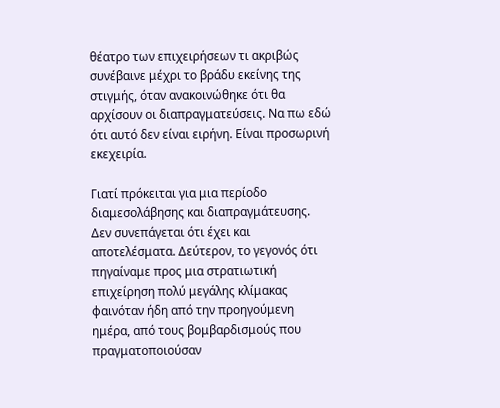θέατρο των επιχειρήσεων τι ακριβώς συνέβαινε μέχρι το βράδυ εκείνης της στιγμής, όταν ανακοινώθηκε ότι θα αρχίσουν οι διαπραγματεύσεις. Να πω εδώ ότι αυτό δεν είναι ειρήνη. Είναι προσωρινή εκεχειρία.

Γιατί πρόκειται για μια περίοδο διαμεσολάβησης και διαπραγμάτευσης. Δεν συνεπάγεται ότι έχει και αποτελέσματα. Δεύτερον, το γεγονός ότι πηγαίναμε προς μια στρατιωτική επιχείρηση πολύ μεγάλης κλίμακας φαινόταν ήδη από την προηγούμενη ημέρα, από τους βομβαρδισμούς που πραγματοποιούσαν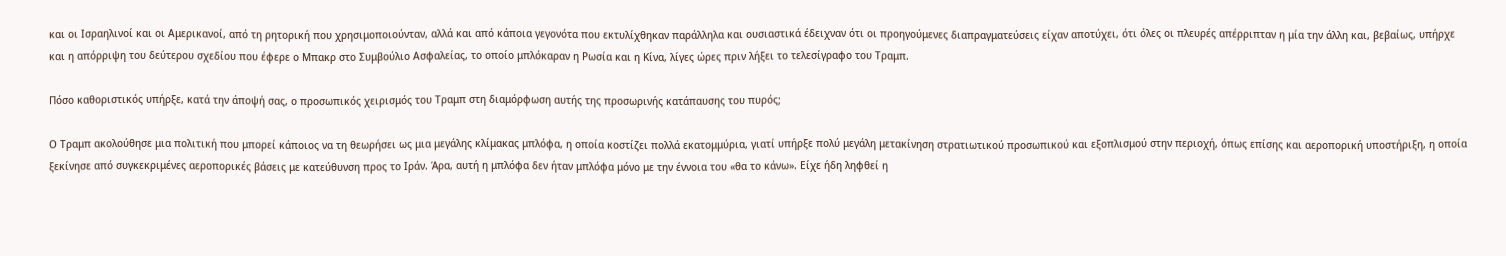και οι Ισραηλινοί και οι Αμερικανοί, από τη ρητορική που χρησιμοποιούνταν, αλλά και από κάποια γεγονότα που εκτυλίχθηκαν παράλληλα και ουσιαστικά έδειχναν ότι οι προηγούμενες διαπραγματεύσεις είχαν αποτύχει, ότι όλες οι πλευρές απέρριπταν η μία την άλλη και, βεβαίως, υπήρχε και η απόρριψη του δεύτερου σχεδίου που έφερε ο Μπακρ στο Συμβούλιο Ασφαλείας, το οποίο μπλόκαραν η Ρωσία και η Κίνα, λίγες ώρες πριν λήξει το τελεσίγραφο του Τραμπ.

Πόσο καθοριστικός υπήρξε, κατά την άποψή σας, ο προσωπικός χειρισμός του Τραμπ στη διαμόρφωση αυτής της προσωρινής κατάπαυσης του πυρός;

Ο Τραμπ ακολούθησε μια πολιτική που μπορεί κάποιος να τη θεωρήσει ως μια μεγάλης κλίμακας μπλόφα, η οποία κοστίζει πολλά εκατομμύρια, γιατί υπήρξε πολύ μεγάλη μετακίνηση στρατιωτικού προσωπικού και εξοπλισμού στην περιοχή, όπως επίσης και αεροπορική υποστήριξη, η οποία ξεκίνησε από συγκεκριμένες αεροπορικές βάσεις με κατεύθυνση προς το Ιράν. Άρα, αυτή η μπλόφα δεν ήταν μπλόφα μόνο με την έννοια του «θα το κάνω». Είχε ήδη ληφθεί η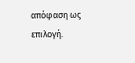απόφαση ως επιλογή.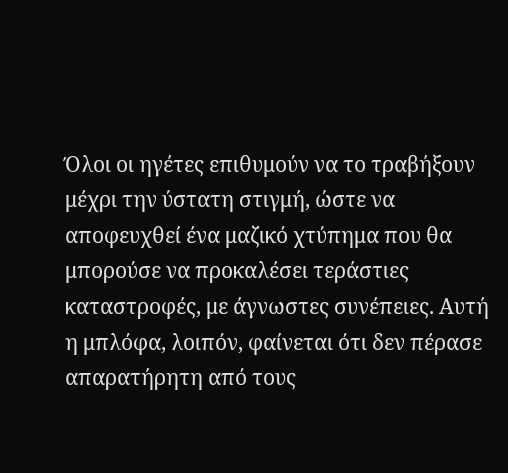Όλοι οι ηγέτες επιθυμούν να το τραβήξουν μέχρι την ύστατη στιγμή, ώστε να αποφευχθεί ένα μαζικό χτύπημα που θα μπορούσε να προκαλέσει τεράστιες καταστροφές, με άγνωστες συνέπειες. Αυτή η μπλόφα, λοιπόν, φαίνεται ότι δεν πέρασε απαρατήρητη από τους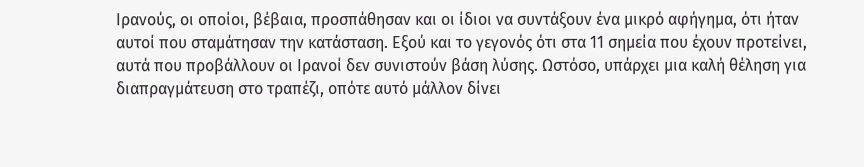Ιρανούς, οι οποίοι, βέβαια, προσπάθησαν και οι ίδιοι να συντάξουν ένα μικρό αφήγημα, ότι ήταν αυτοί που σταμάτησαν την κατάσταση. Εξού και το γεγονός ότι στα 11 σημεία που έχουν προτείνει, αυτά που προβάλλουν οι Ιρανοί δεν συνιστούν βάση λύσης. Ωστόσο, υπάρχει μια καλή θέληση για διαπραγμάτευση στο τραπέζι, οπότε αυτό μάλλον δίνει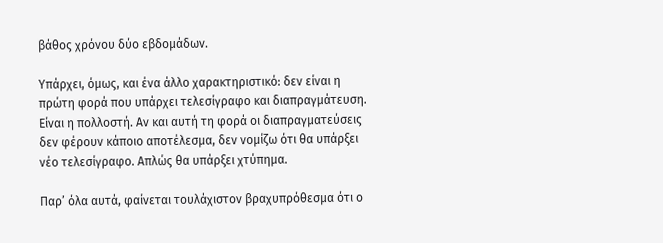βάθος χρόνου δύο εβδομάδων.

Υπάρχει, όμως, και ένα άλλο χαρακτηριστικό: δεν είναι η πρώτη φορά που υπάρχει τελεσίγραφο και διαπραγμάτευση. Είναι η πολλοστή. Αν και αυτή τη φορά οι διαπραγματεύσεις δεν φέρουν κάποιο αποτέλεσμα, δεν νομίζω ότι θα υπάρξει νέο τελεσίγραφο. Απλώς θα υπάρξει χτύπημα.

Παρ’ όλα αυτά, φαίνεται τουλάχιστον βραχυπρόθεσμα ότι ο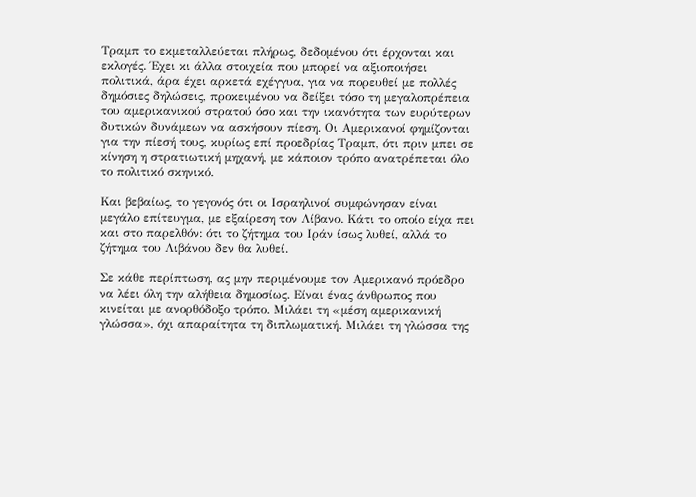Τραμπ το εκμεταλλεύεται πλήρως, δεδομένου ότι έρχονται και εκλογές. Έχει κι άλλα στοιχεία που μπορεί να αξιοποιήσει πολιτικά, άρα έχει αρκετά εχέγγυα, για να πορευθεί με πολλές δημόσιες δηλώσεις, προκειμένου να δείξει τόσο τη μεγαλοπρέπεια του αμερικανικού στρατού όσο και την ικανότητα των ευρύτερων δυτικών δυνάμεων να ασκήσουν πίεση. Οι Αμερικανοί φημίζονται για την πίεσή τους, κυρίως επί προεδρίας Τραμπ, ότι πριν μπει σε κίνηση η στρατιωτική μηχανή, με κάποιον τρόπο ανατρέπεται όλο το πολιτικό σκηνικό.

Και βεβαίως, το γεγονός ότι οι Ισραηλινοί συμφώνησαν είναι μεγάλο επίτευγμα, με εξαίρεση τον Λίβανο. Κάτι το οποίο είχα πει και στο παρελθόν: ότι το ζήτημα του Ιράν ίσως λυθεί, αλλά το ζήτημα του Λιβάνου δεν θα λυθεί.

Σε κάθε περίπτωση, ας μην περιμένουμε τον Αμερικανό πρόεδρο να λέει όλη την αλήθεια δημοσίως. Είναι ένας άνθρωπος που κινείται με ανορθόδοξο τρόπο. Μιλάει τη «μέση αμερικανική γλώσσα», όχι απαραίτητα τη διπλωματική. Μιλάει τη γλώσσα της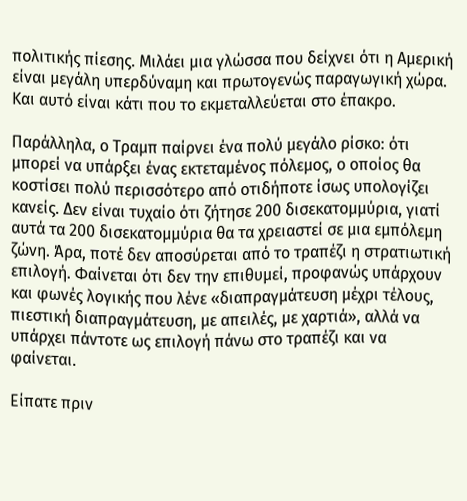πολιτικής πίεσης. Μιλάει μια γλώσσα που δείχνει ότι η Αμερική είναι μεγάλη υπερδύναμη και πρωτογενώς παραγωγική χώρα. Και αυτό είναι κάτι που το εκμεταλλεύεται στο έπακρο.

Παράλληλα, ο Τραμπ παίρνει ένα πολύ μεγάλο ρίσκο: ότι μπορεί να υπάρξει ένας εκτεταμένος πόλεμος, ο οποίος θα κοστίσει πολύ περισσότερο από οτιδήποτε ίσως υπολογίζει κανείς. Δεν είναι τυχαίο ότι ζήτησε 200 δισεκατομμύρια, γιατί αυτά τα 200 δισεκατομμύρια θα τα χρειαστεί σε μια εμπόλεμη ζώνη. Άρα, ποτέ δεν αποσύρεται από το τραπέζι η στρατιωτική επιλογή. Φαίνεται ότι δεν την επιθυμεί, προφανώς υπάρχουν και φωνές λογικής που λένε «διαπραγμάτευση μέχρι τέλους, πιεστική διαπραγμάτευση, με απειλές, με χαρτιά», αλλά να υπάρχει πάντοτε ως επιλογή πάνω στο τραπέζι και να φαίνεται.

Είπατε πριν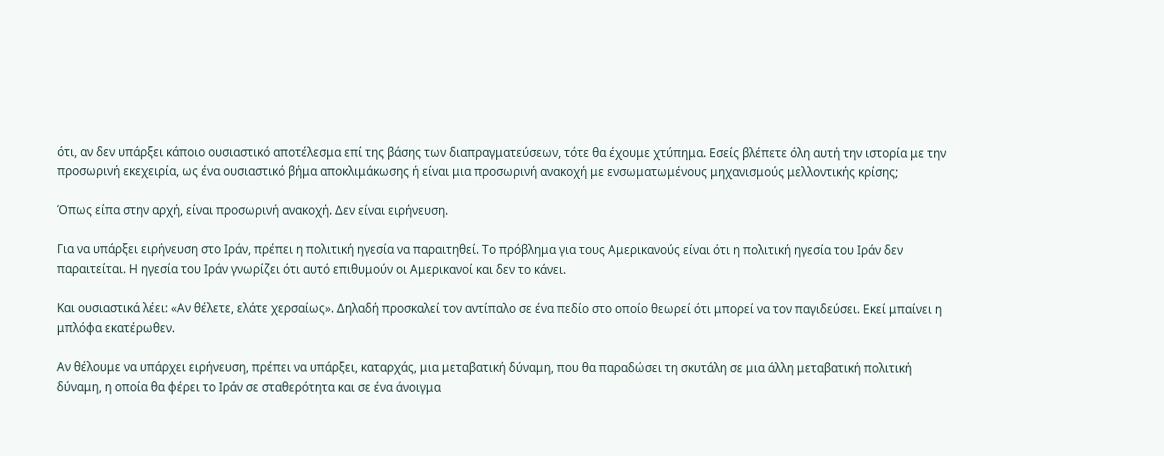ότι, αν δεν υπάρξει κάποιο ουσιαστικό αποτέλεσμα επί της βάσης των διαπραγματεύσεων, τότε θα έχουμε χτύπημα. Εσείς βλέπετε όλη αυτή την ιστορία με την προσωρινή εκεχειρία, ως ένα ουσιαστικό βήμα αποκλιμάκωσης ή είναι μια προσωρινή ανακοχή με ενσωματωμένους μηχανισμούς μελλοντικής κρίσης;

Όπως είπα στην αρχή, είναι προσωρινή ανακοχή. Δεν είναι ειρήνευση.

Για να υπάρξει ειρήνευση στο Ιράν, πρέπει η πολιτική ηγεσία να παραιτηθεί. Το πρόβλημα για τους Αμερικανούς είναι ότι η πολιτική ηγεσία του Ιράν δεν παραιτείται. Η ηγεσία του Ιράν γνωρίζει ότι αυτό επιθυμούν οι Αμερικανοί και δεν το κάνει.

Και ουσιαστικά λέει: «Αν θέλετε, ελάτε χερσαίως». Δηλαδή προσκαλεί τον αντίπαλο σε ένα πεδίο στο οποίο θεωρεί ότι μπορεί να τον παγιδεύσει. Εκεί μπαίνει η μπλόφα εκατέρωθεν.

Αν θέλουμε να υπάρχει ειρήνευση, πρέπει να υπάρξει, καταρχάς, μια μεταβατική δύναμη, που θα παραδώσει τη σκυτάλη σε μια άλλη μεταβατική πολιτική δύναμη, η οποία θα φέρει το Ιράν σε σταθερότητα και σε ένα άνοιγμα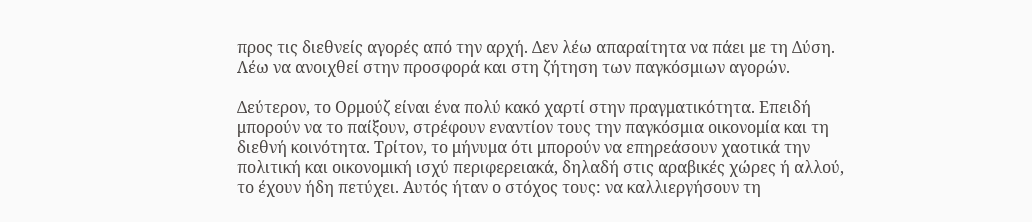προς τις διεθνείς αγορές από την αρχή. Δεν λέω απαραίτητα να πάει με τη Δύση. Λέω να ανοιχθεί στην προσφορά και στη ζήτηση των παγκόσμιων αγορών.

Δεύτερον, το Ορμούζ είναι ένα πολύ κακό χαρτί στην πραγματικότητα. Επειδή μπορούν να το παίξουν, στρέφουν εναντίον τους την παγκόσμια οικονομία και τη διεθνή κοινότητα. Τρίτον, το μήνυμα ότι μπορούν να επηρεάσουν χαοτικά την πολιτική και οικονομική ισχύ περιφερειακά, δηλαδή στις αραβικές χώρες ή αλλού, το έχουν ήδη πετύχει. Αυτός ήταν ο στόχος τους: να καλλιεργήσουν τη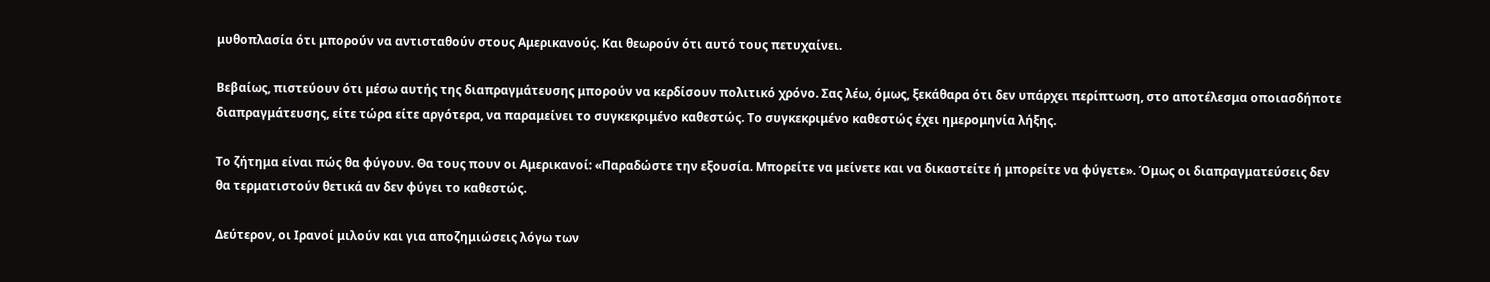μυθοπλασία ότι μπορούν να αντισταθούν στους Αμερικανούς. Και θεωρούν ότι αυτό τους πετυχαίνει.

Βεβαίως, πιστεύουν ότι μέσω αυτής της διαπραγμάτευσης μπορούν να κερδίσουν πολιτικό χρόνο. Σας λέω, όμως, ξεκάθαρα ότι δεν υπάρχει περίπτωση, στο αποτέλεσμα οποιασδήποτε διαπραγμάτευσης, είτε τώρα είτε αργότερα, να παραμείνει το συγκεκριμένο καθεστώς. Το συγκεκριμένο καθεστώς έχει ημερομηνία λήξης.

Το ζήτημα είναι πώς θα φύγουν. Θα τους πουν οι Αμερικανοί: «Παραδώστε την εξουσία. Μπορείτε να μείνετε και να δικαστείτε ή μπορείτε να φύγετε». Όμως οι διαπραγματεύσεις δεν θα τερματιστούν θετικά αν δεν φύγει το καθεστώς.

Δεύτερον, οι Ιρανοί μιλούν και για αποζημιώσεις λόγω των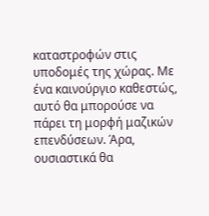καταστροφών στις υποδομές της χώρας. Με ένα καινούργιο καθεστώς, αυτό θα μπορούσε να πάρει τη μορφή μαζικών επενδύσεων. Άρα, ουσιαστικά θα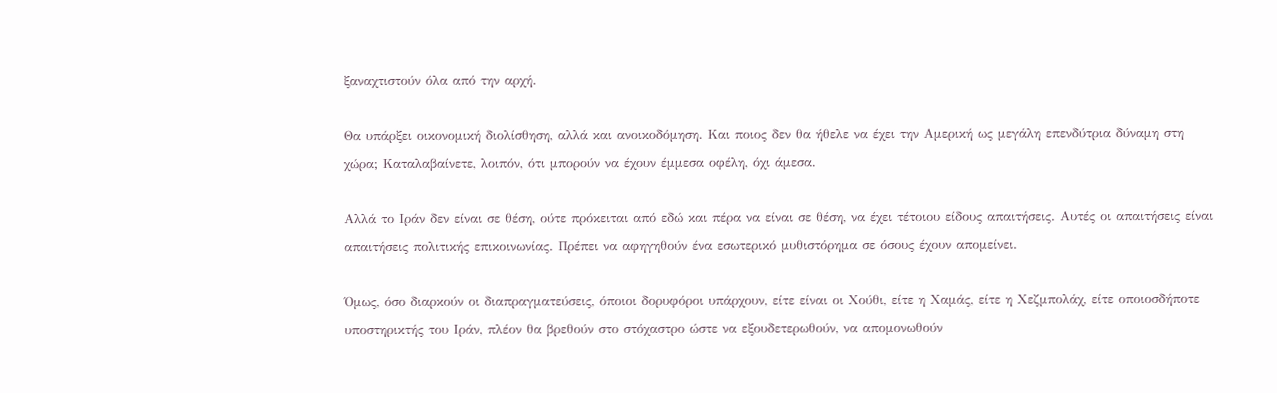ξαναχτιστούν όλα από την αρχή.

Θα υπάρξει οικονομική διολίσθηση, αλλά και ανοικοδόμηση. Και ποιος δεν θα ήθελε να έχει την Αμερική ως μεγάλη επενδύτρια δύναμη στη χώρα; Καταλαβαίνετε, λοιπόν, ότι μπορούν να έχουν έμμεσα οφέλη, όχι άμεσα.

Αλλά το Ιράν δεν είναι σε θέση, ούτε πρόκειται από εδώ και πέρα να είναι σε θέση, να έχει τέτοιου είδους απαιτήσεις. Αυτές οι απαιτήσεις είναι απαιτήσεις πολιτικής επικοινωνίας. Πρέπει να αφηγηθούν ένα εσωτερικό μυθιστόρημα σε όσους έχουν απομείνει.

Όμως, όσο διαρκούν οι διαπραγματεύσεις, όποιοι δορυφόροι υπάρχουν, είτε είναι οι Χούθι, είτε η Χαμάς, είτε η Χεζμπολάχ, είτε οποιοσδήποτε υποστηρικτής του Ιράν, πλέον θα βρεθούν στο στόχαστρο ώστε να εξουδετερωθούν, να απομονωθούν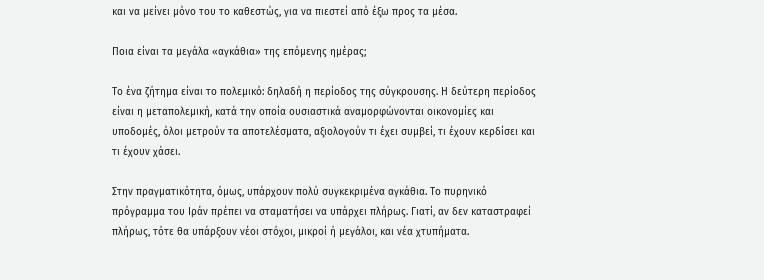και να μείνει μόνο του το καθεστώς, για να πιεστεί από έξω προς τα μέσα.

Ποια είναι τα μεγάλα «αγκάθια» της επόμενης ημέρας;

Το ένα ζήτημα είναι το πολεμικό: δηλαδή η περίοδος της σύγκρουσης. Η δεύτερη περίοδος είναι η μεταπολεμική, κατά την οποία ουσιαστικά αναμορφώνονται οικονομίες και υποδομές, όλοι μετρούν τα αποτελέσματα, αξιολογούν τι έχει συμβεί, τι έχουν κερδίσει και τι έχουν χάσει.

Στην πραγματικότητα, όμως, υπάρχουν πολύ συγκεκριμένα αγκάθια. Το πυρηνικό πρόγραμμα του Ιράν πρέπει να σταματήσει να υπάρχει πλήρως. Γιατί, αν δεν καταστραφεί πλήρως, τότε θα υπάρξουν νέοι στόχοι, μικροί ή μεγάλοι, και νέα χτυπήματα.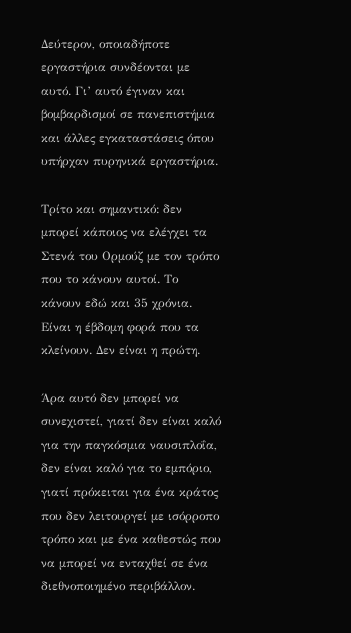Δεύτερον, οποιαδήποτε εργαστήρια συνδέονται με αυτό. Γι’ αυτό έγιναν και βομβαρδισμοί σε πανεπιστήμια και άλλες εγκαταστάσεις όπου υπήρχαν πυρηνικά εργαστήρια.

Τρίτο και σημαντικό: δεν μπορεί κάποιος να ελέγχει τα Στενά του Ορμούζ με τον τρόπο που το κάνουν αυτοί. Το κάνουν εδώ και 35 χρόνια. Είναι η έβδομη φορά που τα κλείνουν. Δεν είναι η πρώτη.

Άρα αυτό δεν μπορεί να συνεχιστεί, γιατί δεν είναι καλό για την παγκόσμια ναυσιπλοΐα, δεν είναι καλό για το εμπόριο, γιατί πρόκειται για ένα κράτος που δεν λειτουργεί με ισόρροπο τρόπο και με ένα καθεστώς που να μπορεί να ενταχθεί σε ένα διεθνοποιημένο περιβάλλον.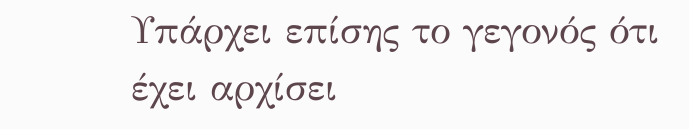Υπάρχει επίσης το γεγονός ότι έχει αρχίσει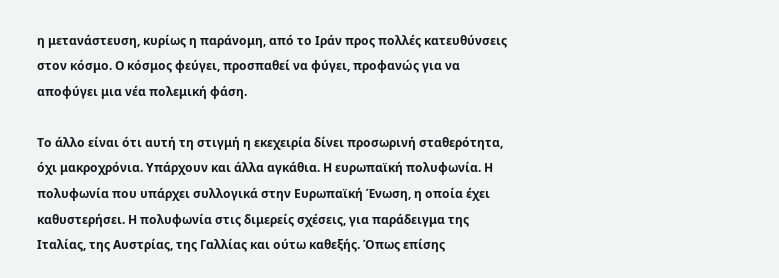η μετανάστευση, κυρίως η παράνομη, από το Ιράν προς πολλές κατευθύνσεις στον κόσμο. Ο κόσμος φεύγει, προσπαθεί να φύγει, προφανώς για να αποφύγει μια νέα πολεμική φάση.

Το άλλο είναι ότι αυτή τη στιγμή η εκεχειρία δίνει προσωρινή σταθερότητα, όχι μακροχρόνια. Υπάρχουν και άλλα αγκάθια. Η ευρωπαϊκή πολυφωνία. Η πολυφωνία που υπάρχει συλλογικά στην Ευρωπαϊκή Ένωση, η οποία έχει καθυστερήσει. Η πολυφωνία στις διμερείς σχέσεις, για παράδειγμα της Ιταλίας, της Αυστρίας, της Γαλλίας και ούτω καθεξής. Όπως επίσης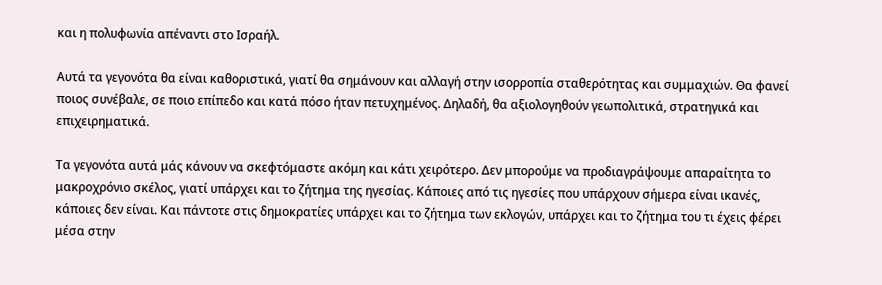και η πολυφωνία απέναντι στο Ισραήλ.

Αυτά τα γεγονότα θα είναι καθοριστικά, γιατί θα σημάνουν και αλλαγή στην ισορροπία σταθερότητας και συμμαχιών. Θα φανεί ποιος συνέβαλε, σε ποιο επίπεδο και κατά πόσο ήταν πετυχημένος. Δηλαδή, θα αξιολογηθούν γεωπολιτικά, στρατηγικά και επιχειρηματικά.

Τα γεγονότα αυτά μάς κάνουν να σκεφτόμαστε ακόμη και κάτι χειρότερο. Δεν μπορούμε να προδιαγράψουμε απαραίτητα το μακροχρόνιο σκέλος, γιατί υπάρχει και το ζήτημα της ηγεσίας. Κάποιες από τις ηγεσίες που υπάρχουν σήμερα είναι ικανές, κάποιες δεν είναι. Και πάντοτε στις δημοκρατίες υπάρχει και το ζήτημα των εκλογών, υπάρχει και το ζήτημα του τι έχεις φέρει μέσα στην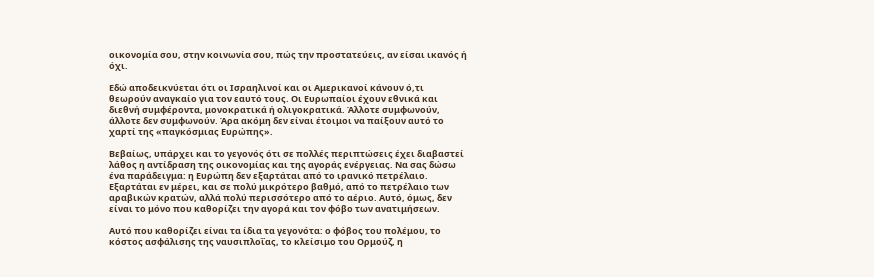οικονομία σου, στην κοινωνία σου, πώς την προστατεύεις, αν είσαι ικανός ή όχι.

Εδώ αποδεικνύεται ότι οι Ισραηλινοί και οι Αμερικανοί κάνουν ό,τι θεωρούν αναγκαίο για τον εαυτό τους. Οι Ευρωπαίοι έχουν εθνικά και διεθνή συμφέροντα, μονοκρατικά ή ολιγοκρατικά. Άλλοτε συμφωνούν, άλλοτε δεν συμφωνούν. Άρα ακόμη δεν είναι έτοιμοι να παίξουν αυτό το χαρτί της «παγκόσμιας Ευρώπης».

Βεβαίως, υπάρχει και το γεγονός ότι σε πολλές περιπτώσεις έχει διαβαστεί λάθος η αντίδραση της οικονομίας και της αγοράς ενέργειας. Να σας δώσω ένα παράδειγμα: η Ευρώπη δεν εξαρτάται από το ιρανικό πετρέλαιο. Εξαρτάται εν μέρει, και σε πολύ μικρότερο βαθμό, από το πετρέλαιο των αραβικών κρατών, αλλά πολύ περισσότερο από το αέριο. Αυτό, όμως, δεν είναι το μόνο που καθορίζει την αγορά και τον φόβο των ανατιμήσεων.

Αυτό που καθορίζει είναι τα ίδια τα γεγονότα: ο φόβος του πολέμου, το κόστος ασφάλισης της ναυσιπλοΐας, το κλείσιμο του Ορμούζ, η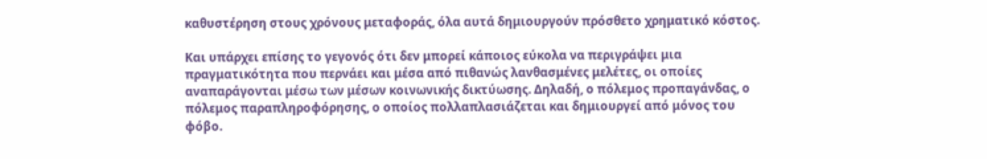καθυστέρηση στους χρόνους μεταφοράς, όλα αυτά δημιουργούν πρόσθετο χρηματικό κόστος.

Και υπάρχει επίσης το γεγονός ότι δεν μπορεί κάποιος εύκολα να περιγράψει μια πραγματικότητα που περνάει και μέσα από πιθανώς λανθασμένες μελέτες, οι οποίες αναπαράγονται μέσω των μέσων κοινωνικής δικτύωσης. Δηλαδή, ο πόλεμος προπαγάνδας, ο πόλεμος παραπληροφόρησης, ο οποίος πολλαπλασιάζεται και δημιουργεί από μόνος του φόβο.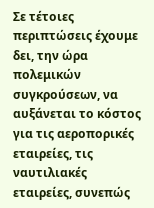Σε τέτοιες περιπτώσεις έχουμε δει, την ώρα πολεμικών συγκρούσεων, να αυξάνεται το κόστος για τις αεροπορικές εταιρείες, τις ναυτιλιακές εταιρείες, συνεπώς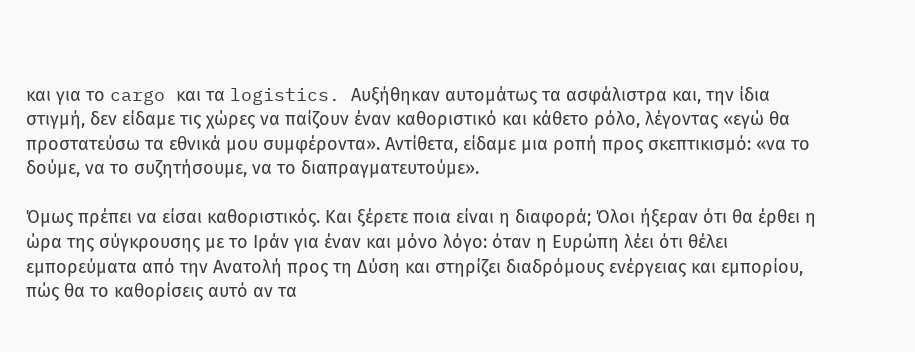και για το cargo και τα logistics. Αυξήθηκαν αυτομάτως τα ασφάλιστρα και, την ίδια στιγμή, δεν είδαμε τις χώρες να παίζουν έναν καθοριστικό και κάθετο ρόλο, λέγοντας «εγώ θα προστατεύσω τα εθνικά μου συμφέροντα». Αντίθετα, είδαμε μια ροπή προς σκεπτικισμό: «να το δούμε, να το συζητήσουμε, να το διαπραγματευτούμε».

Όμως πρέπει να είσαι καθοριστικός. Και ξέρετε ποια είναι η διαφορά; Όλοι ήξεραν ότι θα έρθει η ώρα της σύγκρουσης με το Ιράν για έναν και μόνο λόγο: όταν η Ευρώπη λέει ότι θέλει εμπορεύματα από την Ανατολή προς τη Δύση και στηρίζει διαδρόμους ενέργειας και εμπορίου, πώς θα το καθορίσεις αυτό αν τα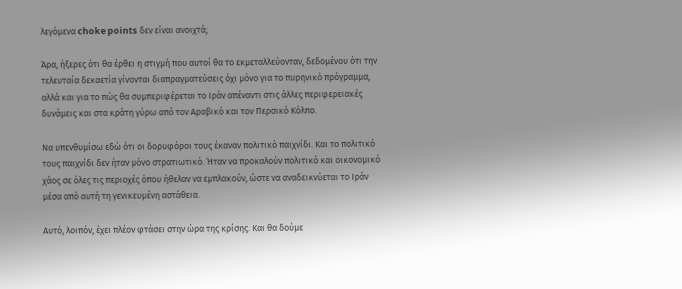λεγόμενα choke points δεν είναι ανοιχτά;

Άρα, ήξερες ότι θα έρθει η στιγμή που αυτοί θα το εκμεταλλεύονταν, δεδομένου ότι την τελευταία δεκαετία γίνονται διαπραγματεύσεις όχι μόνο για το πυρηνικό πρόγραμμα, αλλά και για το πώς θα συμπεριφέρεται το Ιράν απέναντι στις άλλες περιφερειακές δυνάμεις και στα κράτη γύρω από τον Αραβικό και τον Περσικό Κόλπο.

Να υπενθυμίσω εδώ ότι οι δορυφόροι τους έκαναν πολιτικό παιχνίδι. Και το πολιτικό τους παιχνίδι δεν ήταν μόνο στρατιωτικό. Ήταν να προκαλούν πολιτικό και οικονομικό χάος σε όλες τις περιοχές όπου ήθελαν να εμπλακούν, ώστε να αναδεικνύεται το Ιράν μέσα από αυτή τη γενικευμένη αστάθεια.

Αυτό, λοιπόν, έχει πλέον φτάσει στην ώρα της κρίσης. Και θα δούμε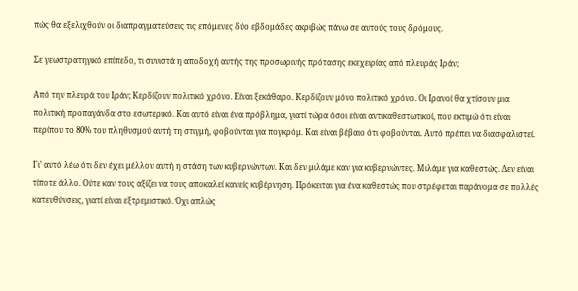πώς θα εξελιχθούν οι διαπραγματεύσεις τις επόμενες δύο εβδομάδες ακριβώς πάνω σε αυτούς τους δρόμους.

Σε γεωστρατηγικό επίπεδο, τι συνιστά η αποδοχή αυτής της προσωρινής πρότασης εκεχειρίας από πλευράς Ιράν;

Από την πλευρά του Ιράν; Κερδίζουν πολιτικό χρόνο. Είναι ξεκάθαρο. Κερδίζουν μόνο πολιτικό χρόνο. Οι Ιρανοί θα χτίσουν μια πολιτική προπαγάνδα στο εσωτερικό. Και αυτό είναι ένα πρόβλημα, γιατί τώρα όσοι είναι αντικαθεστωτικοί, που εκτιμώ ότι είναι περίπου το 80% του πληθυσμού αυτή τη στιγμή, φοβούνται για πογκρόμ. Και είναι βέβαιο ότι φοβούνται. Αυτό πρέπει να διασφαλιστεί.

Γι’ αυτό λέω ότι δεν έχει μέλλον αυτή η στάση των κυβερνώντων. Και δεν μιλάμε καν για κυβερνώντες. Μιλάμε για καθεστώς. Δεν είναι τίποτε άλλο. Ούτε καν τους αξίζει να τους αποκαλεί κανείς κυβέρνηση. Πρόκειται για ένα καθεστώς που στρέφεται παράνομα σε πολλές κατευθύνσεις, γιατί είναι εξτρεμιστικό. Όχι απλώς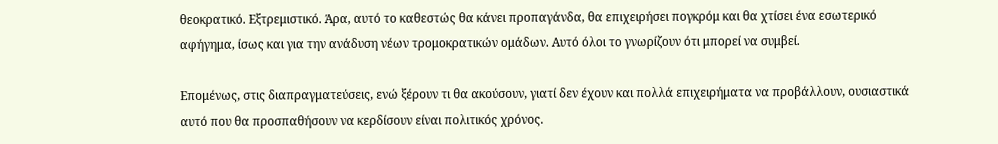θεοκρατικό. Εξτρεμιστικό. Άρα, αυτό το καθεστώς θα κάνει προπαγάνδα, θα επιχειρήσει πογκρόμ και θα χτίσει ένα εσωτερικό αφήγημα, ίσως και για την ανάδυση νέων τρομοκρατικών ομάδων. Αυτό όλοι το γνωρίζουν ότι μπορεί να συμβεί.

Επομένως, στις διαπραγματεύσεις, ενώ ξέρουν τι θα ακούσουν, γιατί δεν έχουν και πολλά επιχειρήματα να προβάλλουν, ουσιαστικά αυτό που θα προσπαθήσουν να κερδίσουν είναι πολιτικός χρόνος.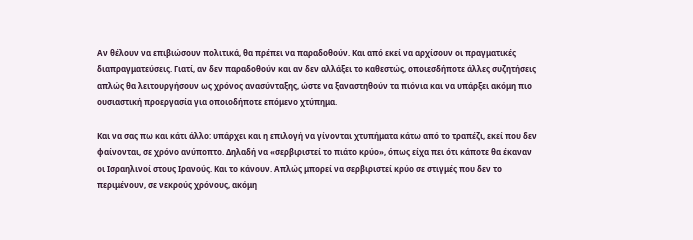Αν θέλουν να επιβιώσουν πολιτικά, θα πρέπει να παραδοθούν. Και από εκεί να αρχίσουν οι πραγματικές διαπραγματεύσεις. Γιατί, αν δεν παραδοθούν και αν δεν αλλάξει το καθεστώς, οποιεσδήποτε άλλες συζητήσεις απλώς θα λειτουργήσουν ως χρόνος ανασύνταξης, ώστε να ξαναστηθούν τα πιόνια και να υπάρξει ακόμη πιο ουσιαστική προεργασία για οποιοδήποτε επόμενο χτύπημα.

Και να σας πω και κάτι άλλο: υπάρχει και η επιλογή να γίνονται χτυπήματα κάτω από το τραπέζι, εκεί που δεν φαίνονται, σε χρόνο ανύποπτο. Δηλαδή να «σερβιριστεί το πιάτο κρύο», όπως είχα πει ότι κάποτε θα έκαναν οι Ισραηλινοί στους Ιρανούς. Και το κάνουν. Απλώς μπορεί να σερβιριστεί κρύο σε στιγμές που δεν το περιμένουν, σε νεκρούς χρόνους, ακόμη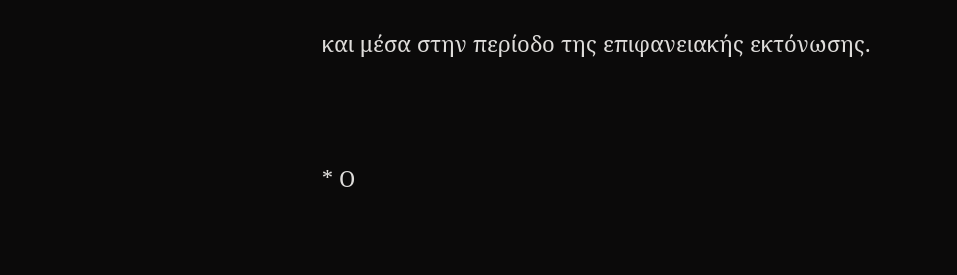και μέσα στην περίοδο της επιφανειακής εκτόνωσης.


* Ο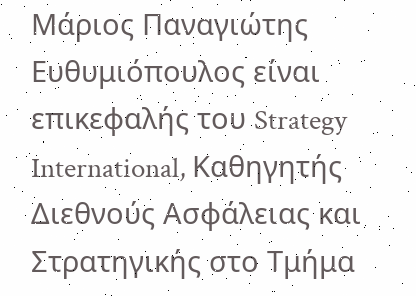Μάριος Παναγιώτης Ευθυμιόπουλος είναι επικεφαλής του Strategy International, Καθηγητής Διεθνούς Ασφάλειας και Στρατηγικής στο Τμήμα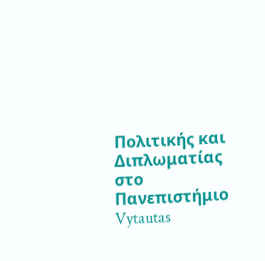Πολιτικής και Διπλωματίας στο Πανεπιστήμιο Vytautas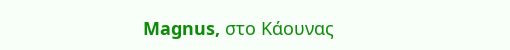Magnus, στο Κάουνας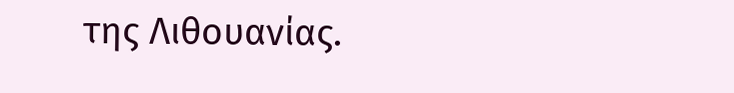της Λιθουανίας.